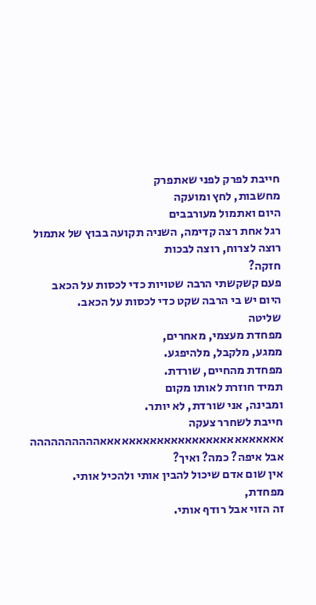חייבת לפרק לפני שאתפרק
מחשבות, לחץ ומועקה
היום ואתמול מעורבבים
רגל אחת רצה קדימה, השניה תקועה בבוץ של אתמול
רוצה לצרוח, רוצה לבכות
חזקה?
פעם קשקשתי הרבה שטויות כדי לכסות על הכאב
היום יש בי הרבה שקט כדי לכסות על הכאב.
שליטה
מפחדת מעצמי, מאחרים,
ממגע, מלקבל, מלהיפגע.
מפחדת מהחיים, שורדת.
תמיד חוזרת לאותו מקום
ומבינה, אני שורדת, לא יותר.
חייבת לשחרר צעקה
אאאאאאאאאאאאאאאאאאאאאאאאאאהההההההההה
אבל איפה? כמה? ואיך?
אין שום אדם שיכול להבין אותי ולהכיל אותי.
מפחדת,
זה הזוי אבל רודף אותי.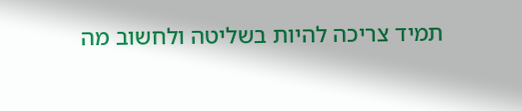תמיד צריכה להיות בשליטה ולחשוב מה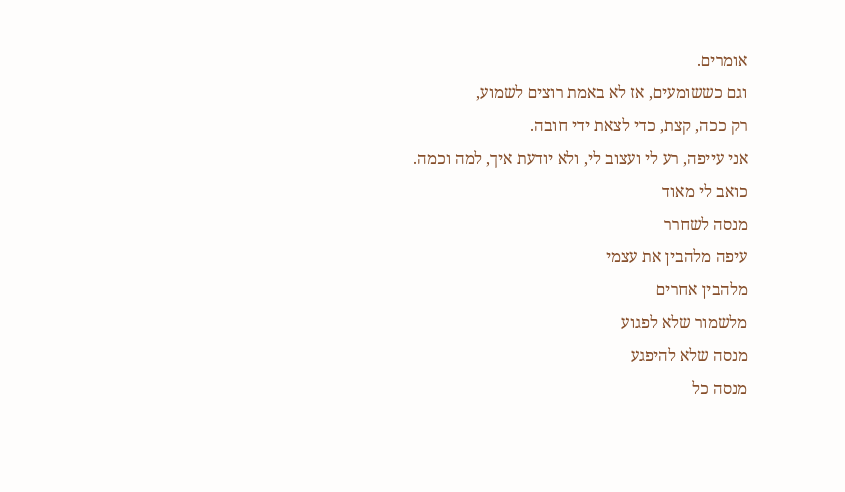אומרים.
וגם כששומעים, אז לא באמת רוצים לשמוע,
רק ככה, קצת, כדי לצאת ידי חובה.
אני עייפה, רע לי ועצוב לי, ולא יודעת איך, למה וכמה.
כואב לי מאוד
מנסה לשחרר
עיפה מלהבין את עצמי
מלהבין אחרים
מלשמור שלא לפגוע
מנסה שלא להיפגע
מנסה כל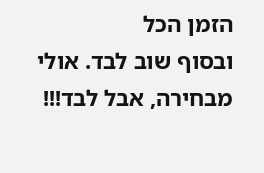הזמן הכל
ובסוף שוב לבד. אולי מבחירה, אבל לבד!!!